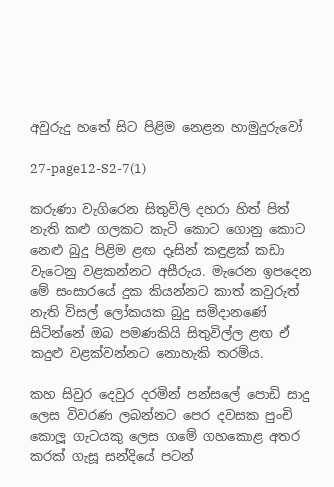අවුරුදු හතේ සිට පිළිම නෙළන හාමුදුරුවෝ

27-page12-S2-7(1)

කරුණා වැගිරෙන සිතුවිලි දහරා හිත් පිත් නැති කළු ගලකට කැටි කොට ගොනු කොට නෙළු බුදු පිළිම ළඟ දෑසින් කඳුළක් කඩා වැටෙනු වළකන්නට අසීරුය. මැරෙන ඉපදෙන මේ සංසාරයේ දුක කියන්නට කාත් කවුරුත් නැති විසල් ලෝකයක බුදු සමිදානණේ සිටින්නේ ඔබ පමණකියි සිතුවිල්ල ළඟ ඒ කදුළු වළක්වන්නට නොහැකි තරම්ය.

කහ සිවුර දෙවුර දරමින් පන්සලේ පොඩි සාදු ලෙස විවරණ ලබන්නට පෙර දවසක පුංචි කොලූ ගැටයකු ලෙස ගමේ ගහකොළ අතර කරක් ගැසූ සන්දියේ පටන්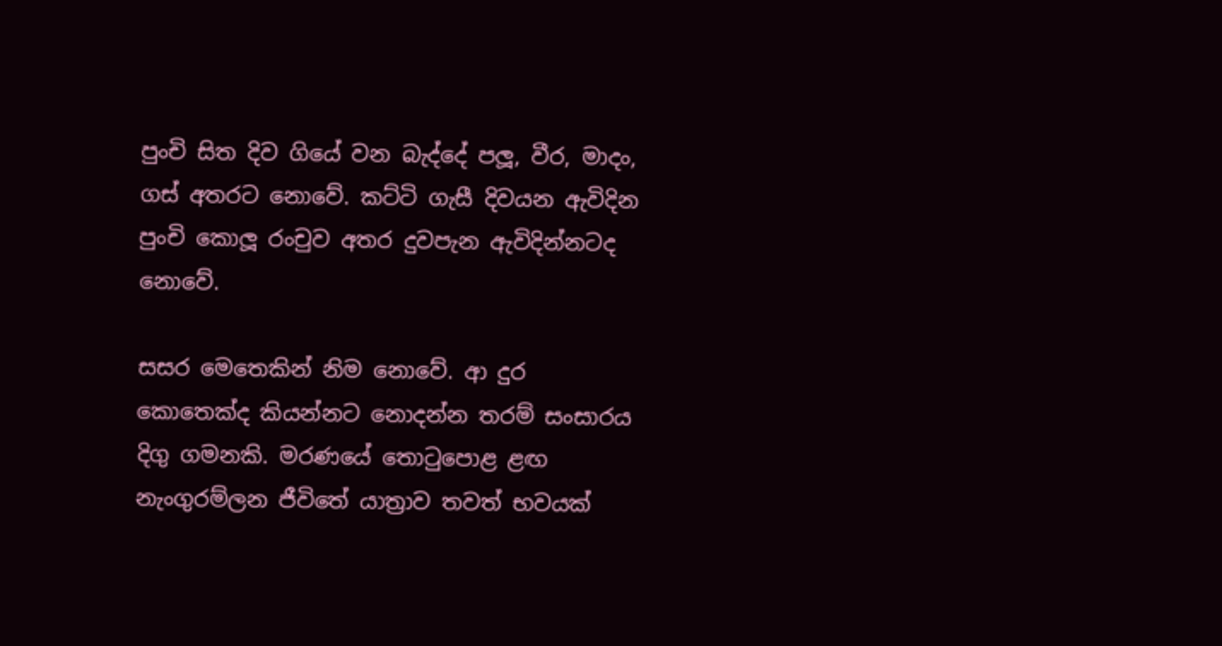පුංචි සිත දිව ගියේ වන බැද්දේ පලූ, වීර, මාදං, ගස් අතරට නොවේ. කට්ටි ගැසී දිවයන ඇවිදින පුංචි කොලූ රංචුව අතර දුවපැන ඇවිදින්නටද නොවේ.

සසර මෙතෙකින් නිම නොවේ. ආ දුර කොතෙක්ද කියන්නට නොදන්න තරම් සංසාරය දිගු ගමනකි. මරණයේ තොටුපොළ ළඟ නැංගුරම්ලන ජීවිතේ යාත්‍රාව තවත් භවයක්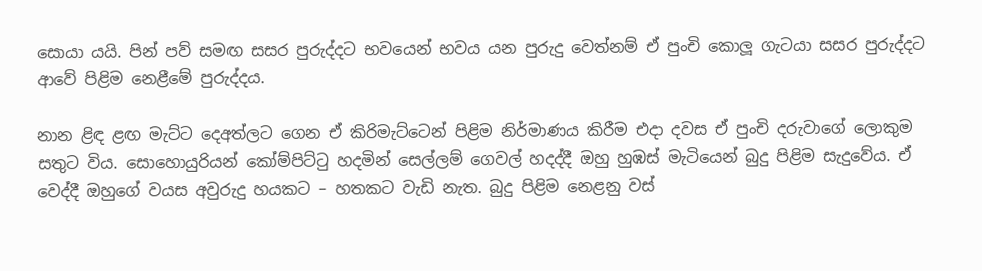සොයා යයි. පින් පව් සමඟ සසර පුරුද්දට භවයෙන් භවය යන පුරුදු වෙත්නම් ඒ පුංචි කොලූ ගැටයා සසර පුරුද්දට ආවේ පිළිම නෙළීමේ පුරුද්දය.

නාන ළිඳ ළඟ මැට්ට දෙඅත්ලට ගෙන ඒ කිරිමැට්ටෙන් පිළිම නිර්මාණය කිරීම එදා දවස ඒ පුංචි දරුවාගේ ලොකුම සතුට විය. සොහොයුරියන් කෝම්පිට්ටු හදමින් සෙල්ලම් ගෙවල් හදද්දී ඔහු හුඹස් මැටියෙන් බුදු පිළිම සැදුවේය. ඒ වෙද්දී ඔහුගේ වයස අවුරුදු හයකට – හතකට වැඩි නැත. බුදු පිළිම නෙළනු වස්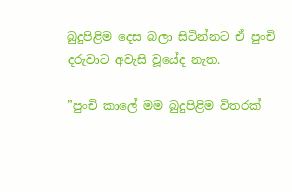බුදුපිළිම දෙස බලා සිටින්නට ඒ පුංචි දරුවාට අවැසි වූයේද නැත.

”පුංචි කාලේ මම බුදුපිළිම විතරක්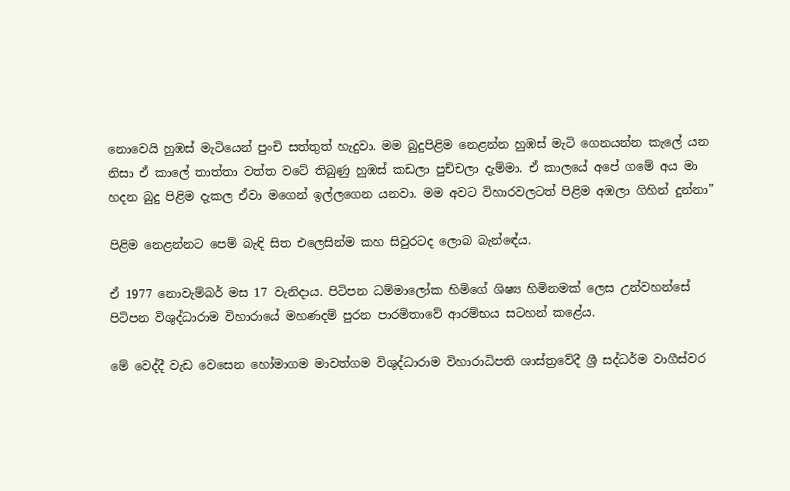නොවෙයි හුඹස් මැටියෙන් පුංචි සත්තුත් හැදුවා. මම බුදුපිළිම නෙළන්න හුඹස් මැටි ගෙනයන්න කැලේ යන නිසා ඒ කාලේ තාත්තා වත්ත වටේ තිබුණු හුඹස් කඩලා පුච්චලා දැම්මා. ඒ කාලයේ අපේ ගමේ අය මා හදන බුදු පිළිම දැකල ඒවා මගෙන් ඉල්ලගෙන යනවා. මම අවට විහාරවලටත් පිළිම අඹලා ගිහින් දුන්නා”

පිළිම නෙළන්නට පෙම් බැඳි සිත එලෙසින්ම කහ සිවුරටද ලොබ බැන්ඳේය.

ඒ 1977 නොවැම්බර් මස 17 වැනිදාය. පිටිපන ධම්මාලෝක හිමිගේ ශිෂ්‍ය හිමිනමක් ලෙස උන්වහන්සේ පිටිපන විශුද්ධාරාම විහාරායේ මහණදම් පුරන පාරමිතාවේ ආරම්භය සටහන් කළේය.

මේ වෙද්දී වැඩ වෙසෙන හෝමාගම මාවත්ගම විශුද්ධාරාම විහාරාධිපති ශාස්ත්‍රවේදී ශ්‍රී සද්ධර්ම වාගීස්වර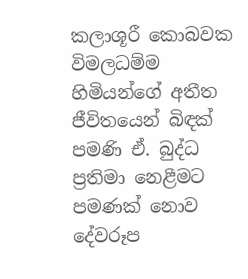කලාශූරී කොබවක විමලධම්ම හිමියන්ගේ අතීත ජීවිතයෙන් බිඳක් පමණි ඒ. බුද්ධ ප්‍රතිමා නෙළීමට පමණක් නොව දේවරූප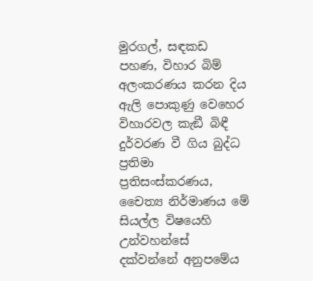මුරගල්, සඳකඩ පහණ, විහාර බිම් අලංකරණය කරන දිය ඇලි පොකුණු වෙහෙර විහාරවල කැඞී බිඳී දුර්වරණ වී ගිය බුද්ධ ප්‍රතිමා ප්‍රතිසංස්කරණය, චෛත්‍ය නිර්මාණය මේ සියල්ල විෂයෙහි උන්වහන්සේ දක්වන්නේ අනුපමේය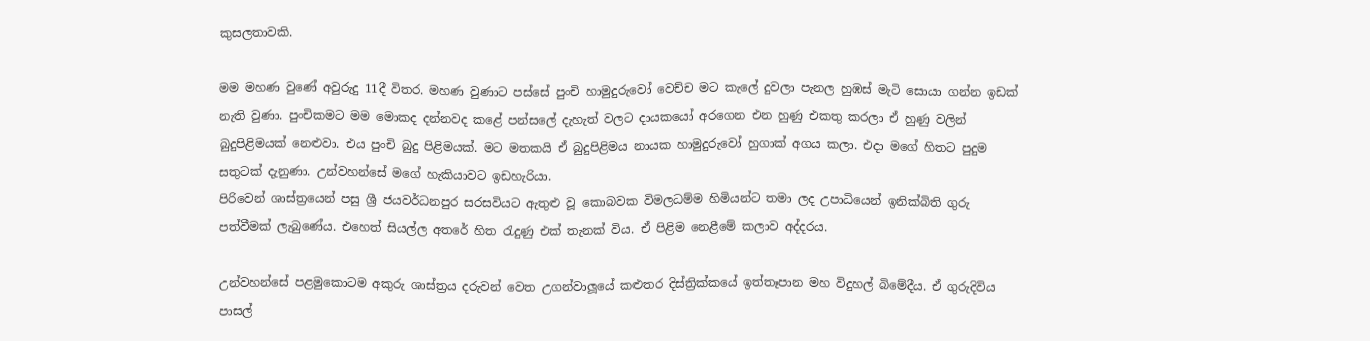කුසලතාවකි.

මම මහණ වුණේ අවුරුදු 11දී විතර. මහණ වුණාට පස්සේ පුංචි හාමුදුරුවෝ වෙච්ච මට කැලේ දුවලා පැනල හුඹස් මැටි සොයා ගන්න ඉඩක් නැති වුණා. පුංචිකමට මම මොකද දන්නවද කළේ පන්සලේ දැහැත් වලට දායකයෝ අරගෙන එන හුණු එකතු කරලා ඒ හුණු වලින් බුදුපිළිමයක් නෙළුවා. එය පුංචි බුදු පිළිමයක්. මට මතකයි ඒ බුදුපිළිමය නායක හාමුදුරුවෝ හුගාක් අගය කලා. එදා මගේ හිතට පුදුම සතුටක් දැනුණා. උන්වහන්සේ මගේ හැකියාවට ඉඩහැරියා.
පිරිවෙන් ශාස්ත්‍රයෙන් පසු ශ්‍රී ජයවර්ධනපුර සරසවියට ඇතුළු වූ කොබවක විමලධම්ම හිමියන්ට තමා ලද උපාධියෙන් ඉනික්බිති ගුරු පත්වීමක් ලැබුණේය. එහෙත් සියල්ල අතරේ හිත රැදුණු එක් තැනක් විය. ඒ පිළිම නෙළීමේ කලාව අද්දරය.

උන්වහන්සේ පළමුකොටම අකුරු ශාස්ත්‍රය දරුවන් වෙත උගන්වාලූයේ කළුතර දිස්ත්‍රික්කයේ ඉත්තෑපාන මහ විදුහල් බිමේදීය. ඒ ගුරුදිවිය පාසල්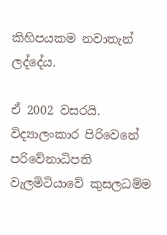කිහිපයකම නවාතැන් ලද්දේය.

ඒ 2002 වසරයි. විද්‍යාලංකාර පිරිවෙනේ පරිවේනාධිපති වැලමිටියාවේ කුසලධම්ම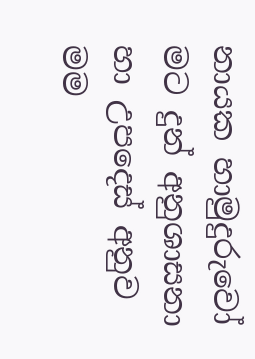නායක හාමුදුරුවෝ මට දුන් අනුශාසනා හා උපදෙස් අනුව මම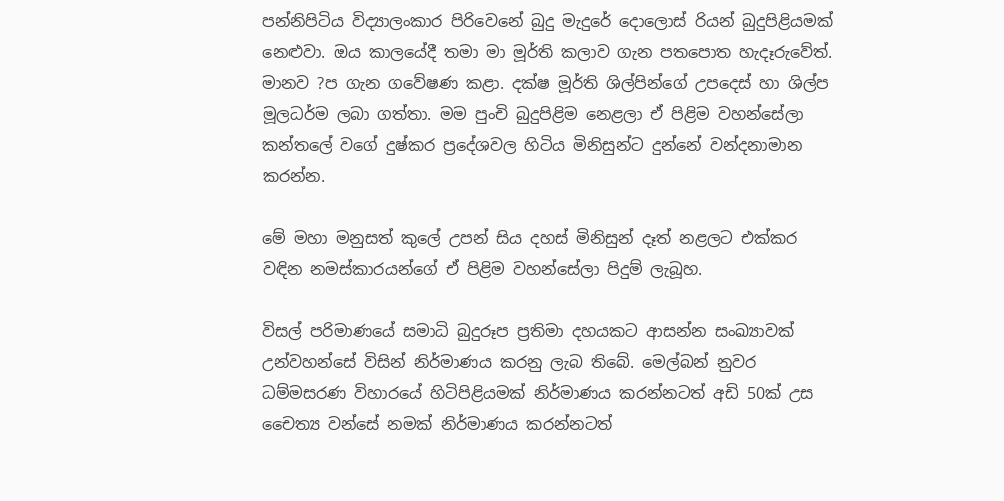පන්නිපිටිය විද්‍යාලංකාර පිරිවෙනේ බුදු මැදුරේ දොලොස් රියන් බුදුපිළියමක් නෙළුවා. ඔය කාලයේදී තමා මා මූර්ති කලාව ගැන පතපොත හැදෑරුවේත්. මානව ?ප ගැන ගවේෂණ කළා. දක්ෂ මූර්ති ශිල්පින්ගේ උපදෙස් හා ශිල්ප මූලධර්ම ලබා ගත්තා. මම පුංචි බුදුපිළිම නෙළලා ඒ පිළිම වහන්සේලා කන්තලේ වගේ දුෂ්කර ප්‍රදේශවල හිටිය මිනිසුන්ට දුන්නේ වන්දනාමාන කරන්න.

මේ මහා මනුසත් කුලේ උපන් සිය දහස් මිනිසුන් දෑත් නළලට එක්කර වඳින නමස්කාරයන්ගේ ඒ පිළිම වහන්සේලා පිදුම් ලැබූහ.

විසල් පරිමාණයේ සමාධි බුදුරූප ප්‍රතිමා දහයකට ආසන්න සංඛ්‍යාවක් උන්වහන්සේ විසින් නිර්මාණය කරනු ලැබ තිබේ. මෙල්බන් නුවර ධම්මසරණ විහාරයේ හිටිපිළියමක් නිර්මාණය කරන්නටත් අඩි 50ක් උස චෛත්‍ය වන්සේ නමක් නිර්මාණය කරන්නටත්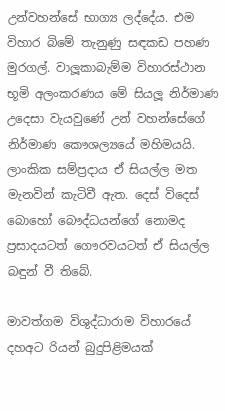උන්වහන්සේ භාග්‍ය ලද්දේය. එම විහාර බිමේ තැනුණු සඳකඩ පහණ මුරගල්. වාලූකාබැම්ම විහාරස්ථාන භූමි අලංකරණය මේ සියලූ නිර්මාණ උදෙසා වැයවුණේ උන් වහන්සේගේ නිර්මාණ කෞශල්‍යයේ මහිමයයි. ලාංකික සම්ප්‍රදාය ඒ සියල්ල මත මැනවින් කැටිවී ඇත. දෙස් විදෙස් බොහෝ බෞද්ධයන්ගේ නොමද ප්‍රසාදයටත් ගෞරවයටත් ඒ සියල්ල බඳුන් වී තිබේ.

මාවත්ගම විශුද්ධාරාම විහාරයේ දහඅට රියන් බුදුපිළිමයක්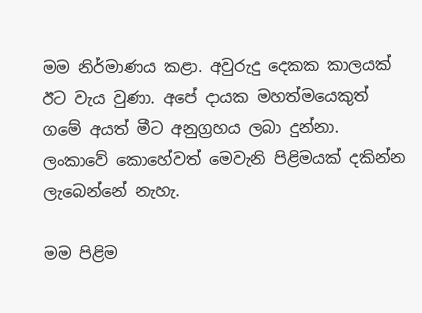මම නිර්මාණය කළා. අවුරුදු දෙකක කාලයක් ඊට වැය වුණා. අපේ දායක මහත්මයෙකුත් ගමේ අයත් මීට අනුග්‍රහය ලබා දුන්නා. ලංකාවේ කොහේවත් මෙවැනි පිළිමයක් දකින්න ලැබෙන්නේ නැහැ.

මම පිළිම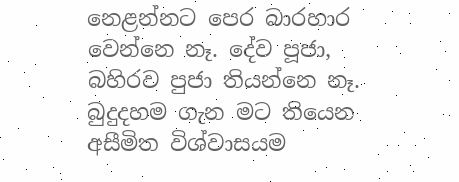නෙළන්නට පෙර බාරහාර වෙන්නෙ නෑ. දේව පූජා, බහිරව පුජා තියන්නෙ නෑ. බුදුදහම ගැන මට තියෙන අසීමිත විශ්වාසයම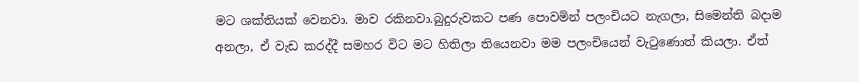මට ශක්තියක් වෙනවා. මාව රකිනවා.බුදුරුවකට පණ පොවමින් පලංචියට නැගලා, සිමෙන්ති බදාම අනලා, ඒ වැඩ කරද්දී සමහර විට මට හිතිලා තියෙනවා මම පලංචියෙන් වැටුණොත් කියලා. ඒත්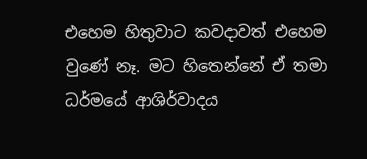එහෙම හිතුවාට කවදාවත් එහෙම වුණේ නෑ. මට හිතෙන්නේ ඒ තමා ධර්මයේ ආශිර්වාදය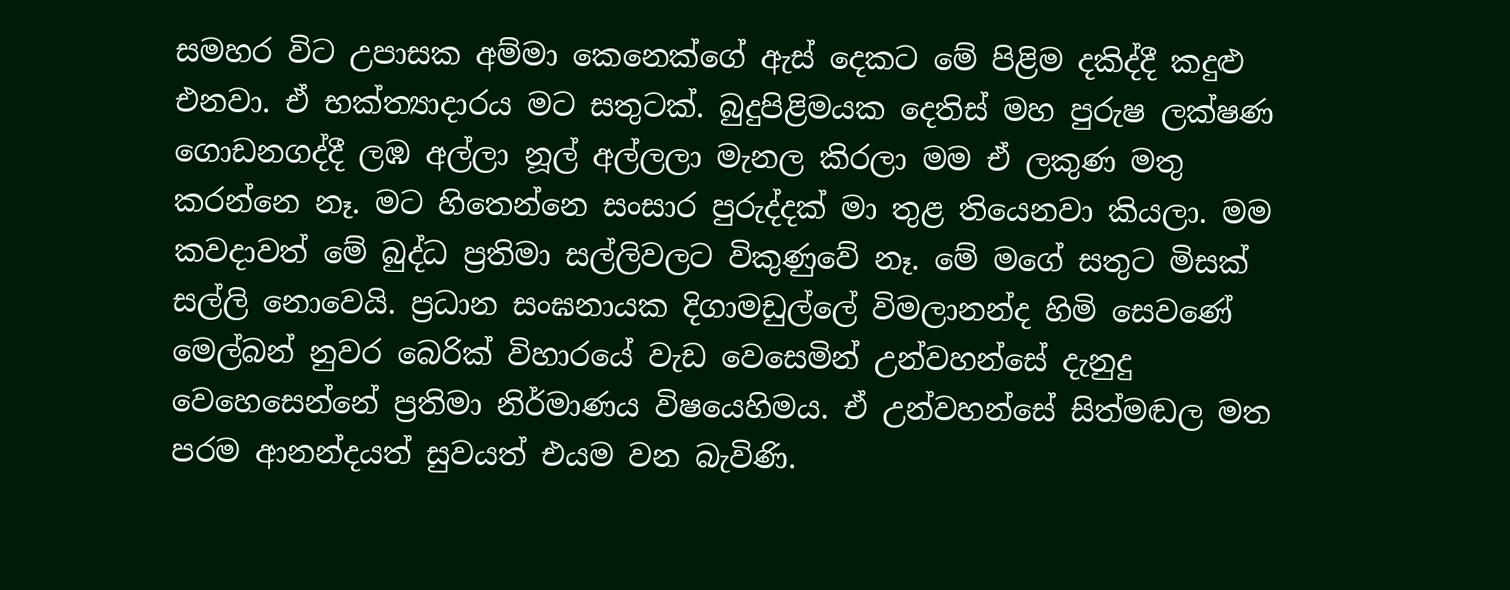සමහර විට උපාසක අම්මා කෙනෙක්ගේ ඇස් දෙකට මේ පිළිම දකිද්දී කදුළු එනවා. ඒ භක්ත්‍යාදාරය මට සතුටක්. බුදුපිළිමයක දෙතිස් මහ පුරුෂ ලක්ෂණ ගොඩනගද්දී ලඹ අල්ලා නූල් අල්ලලා මැනල කිරලා මම ඒ ලකුණ මතු කරන්නෙ නෑ. මට හිතෙන්නෙ සංසාර පුරුද්දක් මා තුළ තියෙනවා කියලා. මම කවදාවත් මේ බුද්ධ ප්‍රතිමා සල්ලිවලට විකුණුවේ නෑ. මේ මගේ සතුට මිසක් සල්ලි නොවෙයි. ප්‍රධාන සංඝනායක දිගාමඩුල්ලේ විමලානන්ද හිමි සෙවණේ මෙල්බන් නුවර බෙරික් විහාරයේ වැඩ වෙසෙමින් උන්වහන්සේ දැනුදු වෙහෙසෙන්නේ ප්‍රතිමා නිර්මාණය විෂයෙහිමය. ඒ උන්වහන්සේ සිත්මඬල මත පරම ආනන්දයත් සුවයත් එයම වන බැවිණි.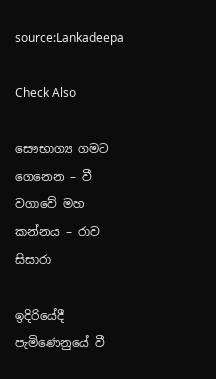source:Lankadeepa

Check Also

සෞභාග්‍ය ගමට ගෙනෙන – වී වගාවේ මහ කන්නය – රාව සිසාරා

ඉදිරියේදී පැමිණෙනුයේ වී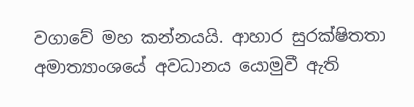වගාවේ මහ කන්නයයි. ආහාර සුරක්ෂිතතා අමාත්‍යාංශයේ අවධානය යොමුවී ඇති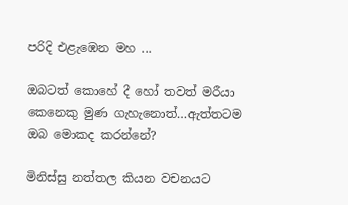පරිදි එළැඹෙන මහ ...

ඔබටත් කොහේ දී හෝ තවත් මරීයා කෙනෙකු මුණ ගැහැනොත්…ඇත්තටම ඔබ මොකද කරන්නේ?

මිනිස්සු නත්තල කියන වචනයට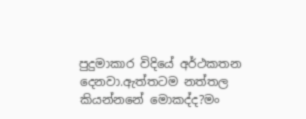පුදුමාකාර විදියේ අර්ථකතන දෙනවා.ඇත්තටම නත්තල කියන්නනේ මොකද්ද?මං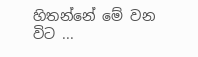හිතන්නේ මේ වන විට ...